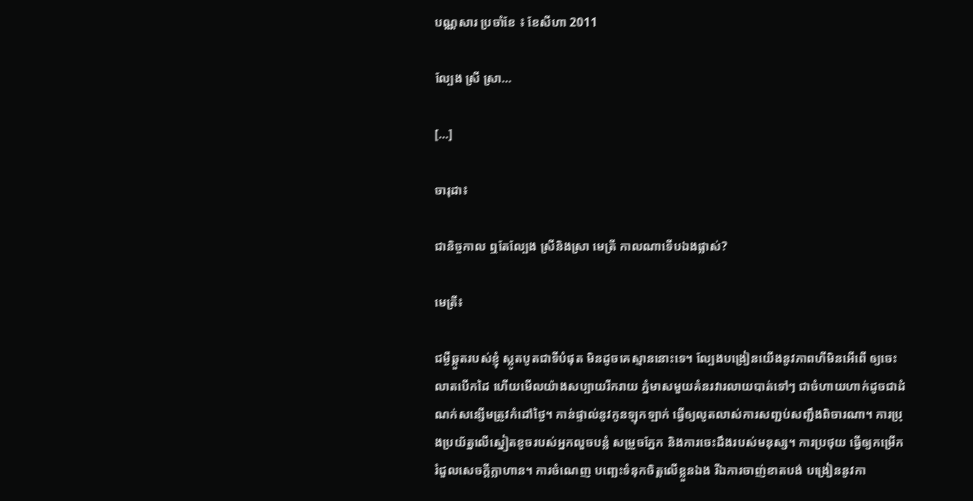បណ្ណសារ ប្រចាំខែ ៖ ខែសីហា 2011

ល្បែង ស្រី ស្រា…

[…]

ចារុដា៖

ជានិច្ចកាល ឮតែល្បែង ស្រីនិងស្រា មេត្រី កាលណាទើបឯងផ្លាស់?

មេត្រី៖

ជម្ងឺឆ្កួតរបស់ខ្ញុំ ស្លូតបូតជាទីបំផុត មិនដូចគេស្មាននោះទេ។ ល្បែងបង្រៀនយើងនូវភាពហីមិនអើពើ ឲ្យចេះលាតបើកដៃ ហើយមើលយ៉ាងសប្បាយរីករាយ ភ្នំមាសមួយគំនរវារលាយបាត់ទៅៗ ជាចំហាយហាក់ដូចជាដំណក់សន្សើមត្រូវកំដៅថ្ងៃ។ កាន់ផ្ទាល់នូវកូនឡុកឡាក់ ធ្វើឲ្យលូតលាស់ការសញ្ជប់សញ្ជឹងពិចារណា។ ការប្រុងប្រយ័ត្នលើស្នៀតខូចរបស់អ្នកលួចបន្លំ សម្រួចភ្នែក និងការចេះដឹងរបស់មនុស្ស។ ការប្រថុយ ធ្វើឲ្យកម្រើករំជួលសេចក្ដីក្លាហាន។ ការចំណេញ បញ្ឆេះទំនុកចិត្តលើខ្លួនឯង រីឯការចាញ់ខាតបង់ បង្រៀននូវកា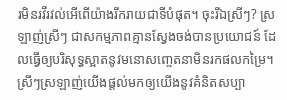រមិនរវីរវល់អើពើយ៉ាងរីករាយជាទីបំផុត។ ចុះរីឯស្រីៗ? ស្រឡាញ់ស្រីៗ ជាសកម្មភាពគ្មានស្វែងចង់បានប្រយោជន៍ ដែលធ្វើឲ្យបរិសុទ្ធស្អាតនូវមនោសញ្ចេតនាមិនរកផលកម្រៃ។ ស្រីៗស្រឡាញ់យើងផ្ដល់មកឲ្យយើងនូវគំនិតសប្បា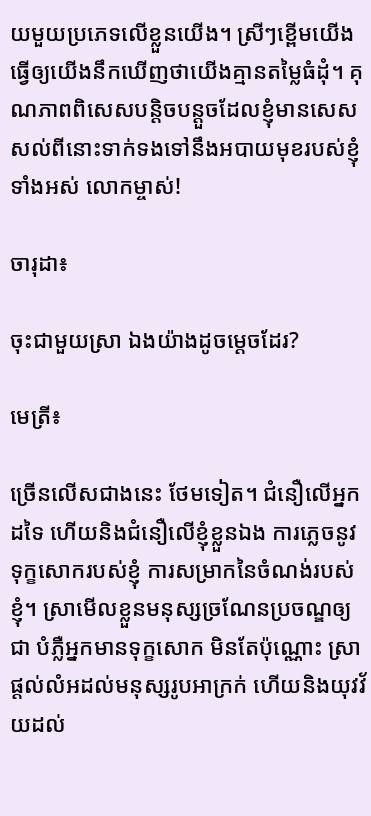យមួយប្រភេទលើខ្លួនយើង។ ស្រីៗខ្ពើមយើង ធ្វើឲ្យយើងនឹកឃើញថាយើងគ្មានតម្លៃធំដុំ។ គុណភាពពិសេសបន្តិចបន្តួចដែលខ្ញុំមានសេសសល់ពីនោះទាក់ទងទៅនឹងអបាយមុខរបស់ខ្ញុំទាំងអស់ លោកម្ចាស់!

ចារុដា៖

ចុះជាមួយស្រា ឯងយ៉ាងដូចម្ដេចដែរ?

មេត្រី៖

ច្រើនលើសជាងនេះ ថែមទៀត។ ជំនឿលើអ្នកដទៃ ហើយនិងជំនឿលើខ្ញុំខ្លួនឯង ការភ្លេចនូវទុក្ខសោករបស់ខ្ញុំ ការសម្រាកនៃចំណង់របស់ខ្ញុំ។ ស្រាមើលខ្លួនមនុស្សច្រណែនប្រចណ្ឌឲ្យជា បំភ្លឺអ្នកមានទុក្ខសោក មិនតែប៉ុណ្ណោះ ស្រាផ្ដល់លំអដល់មនុស្សរូបអាក្រក់ ហើយនិងយុវវ័យដល់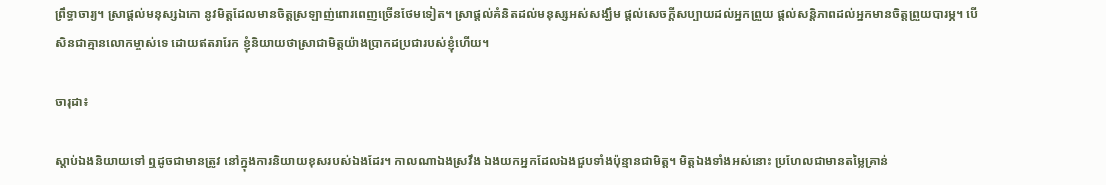ព្រឹទ្ធាចារ្យ។ ស្រាផ្ដល់មនុស្សឯកោ នូវមិត្តដែលមានចិត្តស្រឡាញ់ពោរពេញច្រើនថែមទៀត។ ស្រាផ្ដល់គំនិតដល់មនុស្សអស់សង្ឃឹម ផ្ដល់សេចក្ដីសប្បាយដល់អ្នកព្រួយ ផ្ដល់សន្តិភាពដល់អ្នកមានចិត្តព្រួយបារម្ភ។ បើសិនជាគ្មានលោកម្ចាស់ទេ ដោយឥតរារែក ខ្ញុំនិយាយថាស្រាជាមិត្តយ៉ាងប្រាកដប្រជារបស់ខ្ញុំហើយ។

ចារុដា៖

ស្ដាប់ឯងនិយាយទៅ ឮដូចជាមានត្រូវ នៅក្នុងការនិយាយខុសរបស់ឯងដែរ។ កាលណាឯងស្រវឹង ឯងយកអ្នកដែលឯងជួបទាំងប៉ុន្មានជាមិត្ត។ មិត្តឯងទាំងអស់នោះ ប្រហែលជាមានតម្លៃគ្រាន់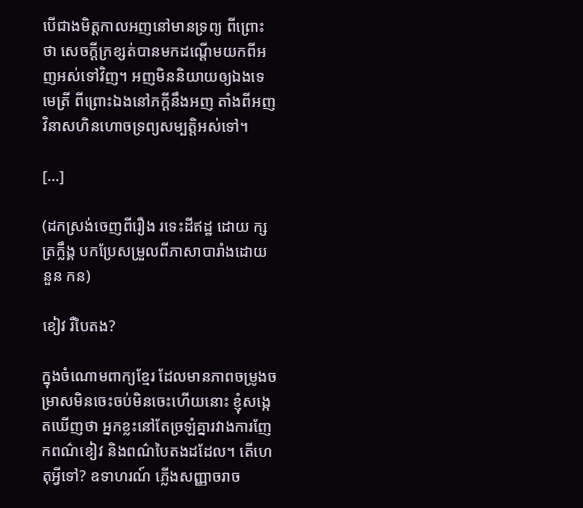បើជាងមិត្តកាលអញនៅមានទ្រព្យ ពីព្រោះថា សេចក្ដីក្រខ្សត់បានមកដណ្ដើមយកពីអញអស់ទៅវិញ។ អញមិននិយាយឲ្យឯងទេ មេត្រី ពីព្រោះឯងនៅភក្ដីនឹងអញ តាំងពីអញវិនាសហិនហោចទ្រព្យសម្បត្តិអស់ទៅ។

[…]

(ដកស្រង់ចេញពីរឿង រទេះដីឥដ្ឋ ដោយ ក្សត្រក្លឹង្គ បកប្រែសម្រួលពីភាសាបារាំងដោយ នួន កន)

ខៀវ រឺបៃតង?

ក្នុងចំណោមពាក្យខ្មែរ ដែលមានភាពចម្រូងចម្រាសមិនចេះចប់មិនចេះហើយនោះ ខ្ញុំសង្កេតឃើញថា អ្នកខ្លះនៅតែច្រឡំគ្នារវាងការញែកពណ៌ខៀវ និងពណ៌បៃតងដដែល។ តើហេតុអ្វីទៅ? ឧទាហរណ៍ ភ្លើងសញ្ញាចរាច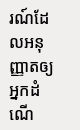រណ៍ដែលអនុញ្ញាតឲ្យអ្នកដំណើ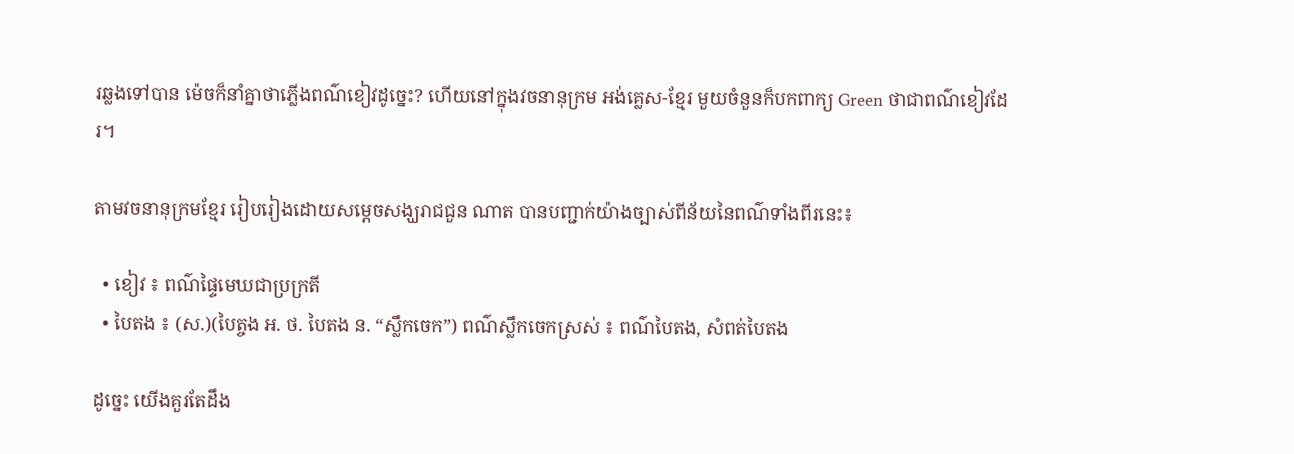រឆ្លងទៅបាន ម៉េចក៏នាំគ្នាថាភ្លើងពណ៌ខៀវដូច្នេះ? ហើយនៅក្នុងវចនានុក្រម អង់គ្លេស-ខ្មែរ មួយចំនួនក៏បកពាក្យ Green ថាជាពណ៌ខៀវដែរ។

តាមវចនានុក្រមខ្មែរ រៀបរៀងដោយសម្ដេចសង្ឃរាជជួន ណាត បានបញ្ជាក់យ៉ាងច្បាស់ពីន័យនៃពណ៌ទាំងពីរនេះ៖

  • ខៀវ ៖ ពណ៌ផ្ទៃមេឃជាប្រក្រតី
  • បៃតង ៖ (ស.)(បៃត្ចង អ. ថ. បៃតង ន. “ស្លឹកចេក”) ពណ៌ស្លឹកចេកស្រស់ ៖ ពណ៌បៃតង, សំពត់បៃតង

ដូច្នេះ យើងគួរតែដឹង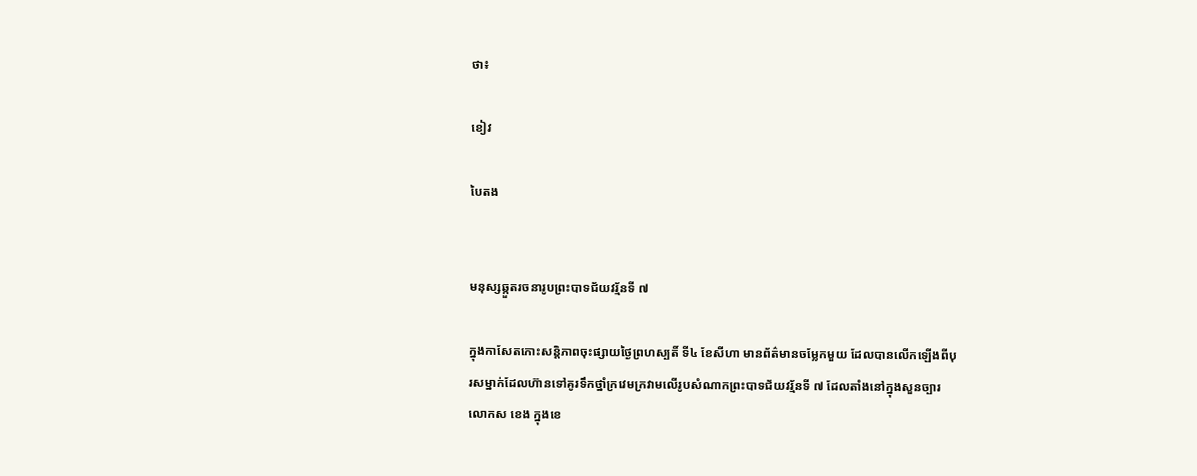ថា៖

ខៀវ

បៃតង


មនុស្សឆ្កួតរចនារូបព្រះបាទជ័យវរ្ម័នទី ៧

ក្នុងកាសែតកោះសន្តិភាពចុះផ្សាយថ្ងៃព្រហស្បតិ៍ ទី៤ ខែសីហា មានព័ត៌មានចម្លែកមួយ ដែលបានលើកឡើងពីបុរសម្នាក់ដែលហ៊ានទៅគូរទឹកថ្នាំក្រវេមក្រវាមលើរូបសំណាកព្រះបាទជ័យវរ្ម័នទី ៧ ដែលតាំងនៅក្នុងសួនច្បារលោកស ខេង ក្នុងខេ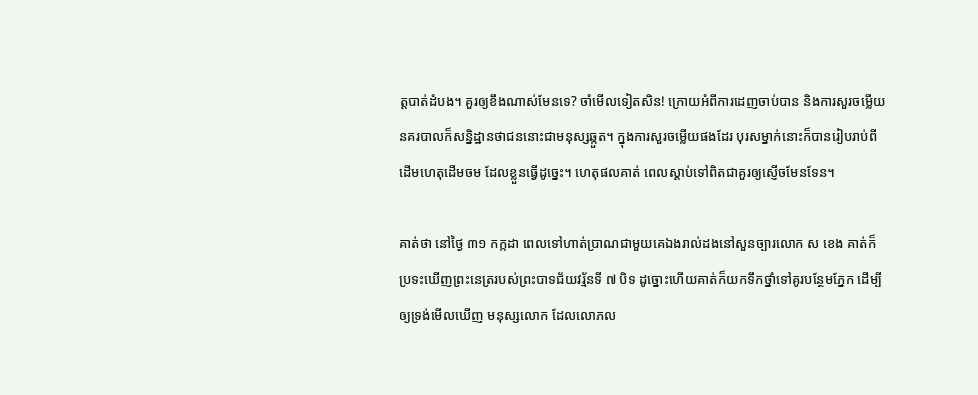ត្តបាត់ដំបង។ គួរឲ្យខឹងណាស់មែនទេ? ចាំមើលទៀតសិន! ក្រោយអំពីការដេញចាប់បាន និងការសួរចម្លើយ នគរបាលក៏សន្និដ្ឋានថាជននោះជាមនុស្សឆ្កួត។ ក្នុងការសួរចម្លើយផងដែរ បុរសម្នាក់នោះក៏បានរៀបរាប់ពីដើមហេតុដើមចម ដែលខ្លួនធ្វើដូច្នេះ។ ហេតុផលគាត់ ពេលស្ដាប់ទៅពិតជាគួរឲ្យស្ញើចមែនទែន។

គាត់ថា នៅថ្ងៃ ៣១ កក្កដា ពេលទៅហាត់ប្រាណជាមួយគេឯងរាល់ដងនៅសួនច្បារលោក ស ខេង គាត់ក៏ប្រទះឃើញព្រះនេត្ររបស់ព្រះបាទជ័យវរ្ម័នទី ៧ បិទ ដូច្នោះហើយគាត់ក៏យកទឹកថ្នាំទៅគូរបន្ថែមភ្នែក ដើម្បីឲ្យទ្រង់មើលឃើញ មនុស្សលោក ដែលលោភល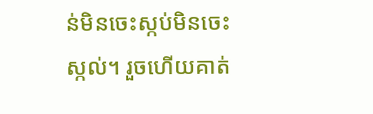ន់មិនចេះស្កប់មិនចេះស្កល់។ រួចហើយគាត់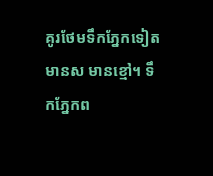គូរថែមទឹកភ្នែកទៀត មានស មានខ្មៅ។ ទឹកភ្នែកព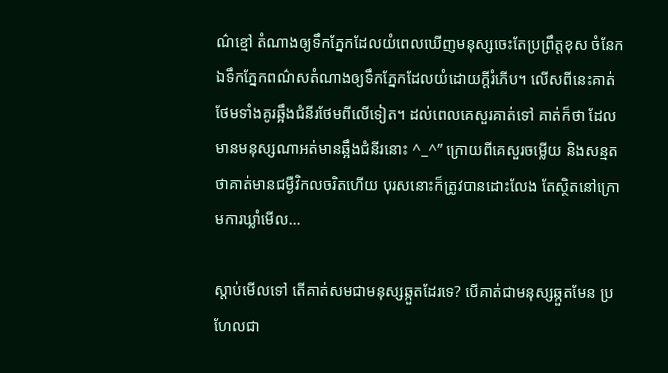ណ៌ខ្មៅ តំណាងឲ្យទឹកភ្នែកដែលយំពេលឃើញមនុស្សចេះតែប្រព្រឹត្តខុស ចំនែកឯទឹកភ្នែកពណ៌សតំណាងឲ្យទឹកភ្នែកដែលយំដោយក្ដីរំភើប។ លើសពីនេះគាត់ថែមទាំងគូរឆ្អឹងជំនីរថែមពីលើទៀត។ ដល់ពេលគេសួរគាត់ទៅ គាត់ក៏ថា ដែលមានមនុស្សណាអត់មានឆ្អឹងជំនីរនោះ ^_^” ក្រោយពីគេសួរចម្លើយ និងសន្មតថាគាត់មានជម្ងឺវិកលចរិតហើយ បុរសនោះក៏ត្រូវបានដោះលែង តែស្ថិតនៅក្រោមការឃ្លាំមើល…

ស្ដាប់មើលទៅ តើគាត់សមជាមនុស្សឆ្កួតដែរទេ? បើគាត់ជាមនុស្សឆ្កួតមែន ប្រហែលជា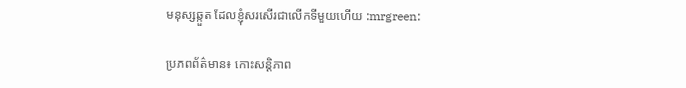មនុស្សឆ្កួត ដែលខ្ញុំសរសើរជាលើកទីមួយហើយ :mrgreen:

ប្រភពព័ត៌មាន៖ កោះសន្តិភាព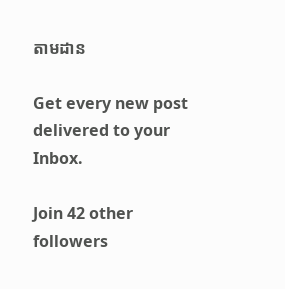តាមដាន

Get every new post delivered to your Inbox.

Join 42 other followers